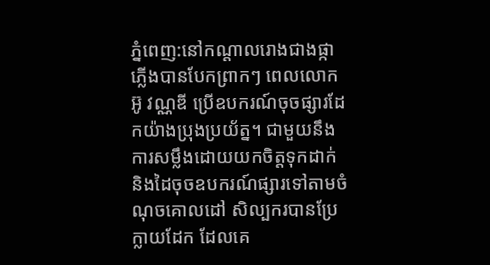ភ្នំពេញ:នៅកណ្ដាលរោងជាងផ្កាភ្លើងបានបែកព្រាកៗ ពេលលោក អ៊ូ វណ្ណឌី ប្រើឧបករណ៍ចុចផ្សារដែកយ៉ាងប្រុងប្រយ័ត្ន។ ជាមួយនឹងការសម្លឹងដោយយកចិត្ដទុកដាក់ និងដៃចុចឧបករណ៍ផ្សារទៅតាមចំណុចគោលដៅ សិល្បករបានប្រែក្លាយដែក ដែលគេ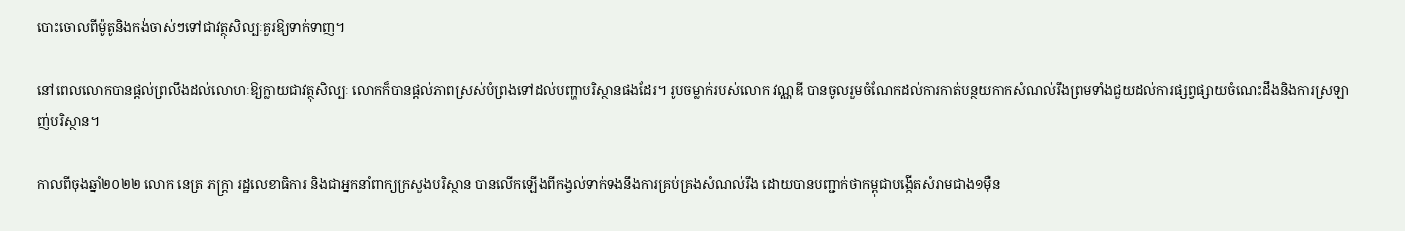បោះចោលពីម៉ូតូនិងកង់ចាស់ៗទៅជាវត្ថុសិល្បៈគួរឱ្យទាក់ទាញ។

នៅពេលលោកបានផ្ដល់ព្រលឹងដល់លោហៈឱ្យក្លាយជាវត្ថុសិល្បៈ លោកក៏បានផ្ដល់ភាពស្រស់បំព្រងទៅដល់បញ្ហាបរិស្ថានផងដែរ។ រូបចម្លាក់របស់លោក វណ្ណឌី បានចូលរួមចំណែកដល់ការកាត់បន្ថយកាកសំណល់រឹងព្រមទាំងជួយដល់ការផ្សព្វផ្សាយចំណេះដឹងនិងការស្រឡាញ់បរិស្ថាន។

កាលពីចុងឆ្នាំ២០២២ លោក នេត្រ ភក្ត្រា រដ្ឋលេខាធិការ និងជាអ្នកនាំពាក្យក្រសួងបរិស្ថាន បានលើកឡើងពីកង្វល់ទាក់ទងនឹងការគ្រប់គ្រងសំណល់រឹង ដោយបានបញ្ជាក់ថាកម្ពុជាបង្កើតសំរាមជាង១ម៉ឺន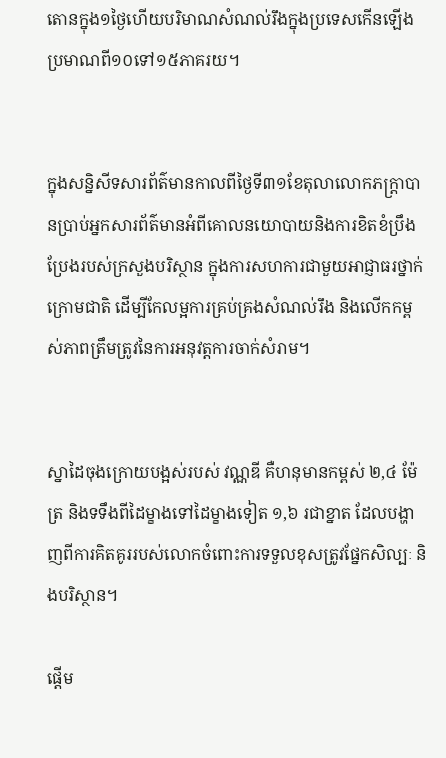តោនក្នុង១ថ្ងៃហើយបរិមាណសំណល់រឹងក្នុងប្រទេសកើនឡើងប្រមាណពី១០ទៅ១៥ភាគរយ។


ក្នុងសន្និសីទសារព័ត៌មានកាលពីថ្ងៃទី៣១ខែតុលាលោកភក្ត្រាបានប្រាប់អ្នកសារព័ត៌មានអំពីគោលនយោបាយនិងការខិតខំប្រឹងប្រែងរបស់ក្រសួងបរិស្ថាន ក្នុងការសហការជាមួយអាជ្ញាធរថ្នាក់ក្រោមជាតិ ដើម្បីកែលម្អការគ្រប់គ្រងសំណល់រឹង និងលើកកម្ពស់ភាពត្រឹមត្រូវនៃការអនុវត្តការចាក់សំរាម។


ស្នាដៃចុងក្រោយបង្អស់របស់ វណ្ណឌី គឺហនុមានកម្ពស់ ២,៤ ម៉ែត្រ និងទទឹងពីដៃម្ខាងទៅដៃម្ខាងទៀត ១,៦ រជាខ្នាត ដែលបង្ហាញពីការគិតគូររបស់លោកចំពោះការទទួលខុសត្រូវផ្នែកសិល្បៈ និងបរិស្ថាន។

ផ្ដើម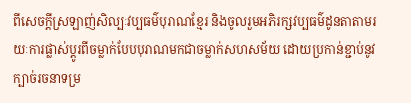ពីសេចក្ដីស្រឡាញ់សិល្បៈវប្បធម៌បុរាណខ្មែរ និងចូលរួមអភិរក្សវប្បធម៌ដូនតាតាមរយៈការផ្លាស់ប្ដូរពីចម្លាក់បែបបុរាណមកជាចម្លាក់សហសម័យ ដោយប្រកាន់ខ្ជាប់នូវក្បាច់រចនាទម្រ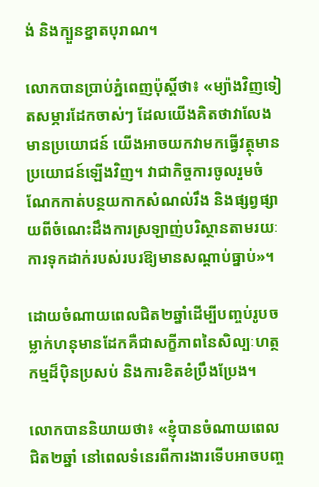ង់ និងក្បួនខ្នាតបុរាណ។

លោកបានប្រាប់ភ្នំពេញប៉ុស្ដិ៍ថា៖ «ម្យ៉ាងវិញទៀតសម្ភារដែកចាស់ៗ ដែលយើងគិតថាវាលែងមានប្រយោជន៍ យើងអាចយកវាមកធ្វើវត្ថុមានប្រយោជន៍ឡើងវិញ។ វាជាកិច្ចការចូលរួមចំណែកកាត់បន្ថយកាកសំណល់រឹង និងផ្សព្វផ្សាយពីចំណេះដឹងការស្រឡាញ់បរិស្ថានតាមរយៈការទុកដាក់របស់របរឱ្យមានសណ្ដាប់ធ្នាប់»។

ដោយចំណាយពេលជិត២ឆ្នាំដើម្បីបញ្ចប់រូបចម្លាក់ហនុមានដែកគឺជាសក្ខីភាពនៃសិល្បៈហត្ថកម្មដ៏ប៉ិនប្រសប់ និងការខិតខំប្រឹងប្រែង។

លោកបាននិយាយថា៖ «ខ្ញុំបានចំណាយពេលជិត២ឆ្នាំ នៅពេលទំនេរពីការងារទើបអាចបញ្ច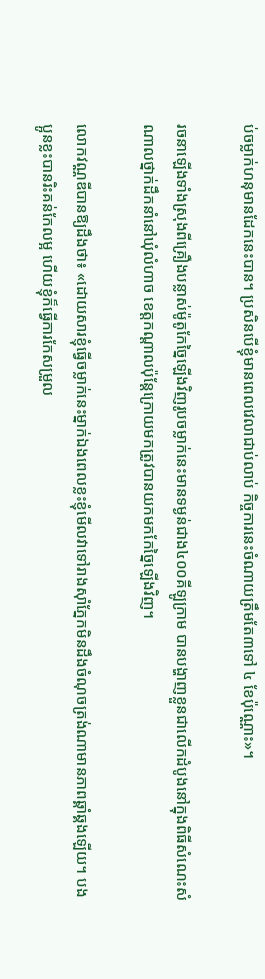ប់ចម្លាក់ហនុមានដែកនេះបាន។ ប្រសិនបើខ្ញុំមានពេលវេលាជាប់លាប់ កិច្ចការនេះចំណាយត្រឹមតែ៣ទៅ ៤ ខែប៉ុណ្ណោះ»។

រចនាឡើងទាំងស្រុងពីគ្រឿងបន្លាស់ម៉ូតូកែច្នៃឡើងវិញរូបចម្លាក់នេះមានទម្ងន់ជាង៤០០គីឡូក្រាម បានបង្ហាញខ្លួនជាលើកដំបូងនៅក្នុងពិធីសំណេះសំណាលថ្នាក់ដឹកនាំនៅឃុំលំហាច ខេត្តកណ្តាលប៉ុន្តែក្រោយមកត្រូវបានយកមកកែច្នៃឡើងវិញ។

លោកវណ្ណឌីបានឱ្យដឹងថា៖ «ដោយសារខ្ញុំធ្វើចម្លាក់នេះម្នាក់ឯងពេលខ្លះខ្ញុំមើលវាទៅរាងស៊ាំភ្នែកមិនដឹងចំណុចត្រង់ណាមានភាពឆ្គាំឆ្គងឡើយ។ បងប្អូនខ្លះបានរិះគន់កែលម្អ ហើយខ្ញុំក៏ធ្វើការកែសម្រួល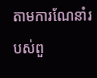តាមការណែនាំរបស់ពួ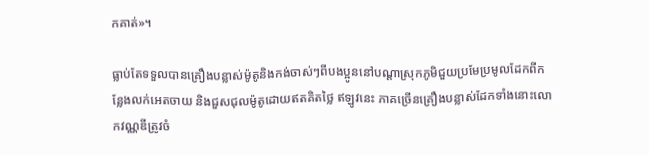កគាត់»។

ធ្លាប់តែទទួលបានគ្រឿងបន្លាស់ម៉ូតូនិងកង់ចាស់ៗពីបងប្អូននៅបណ្ដាស្រុកភូមិជួយប្រមែប្រមូលដែកពីកន្លែងលក់អេតចាយ និងជួសជុលម៉ូតូដោយឥតគិតថ្លៃ ឥឡូវនេះ ភាគច្រើនគ្រឿងបន្លាស់ដែកទាំងនោះលោកវណ្ណឌីត្រូវចំ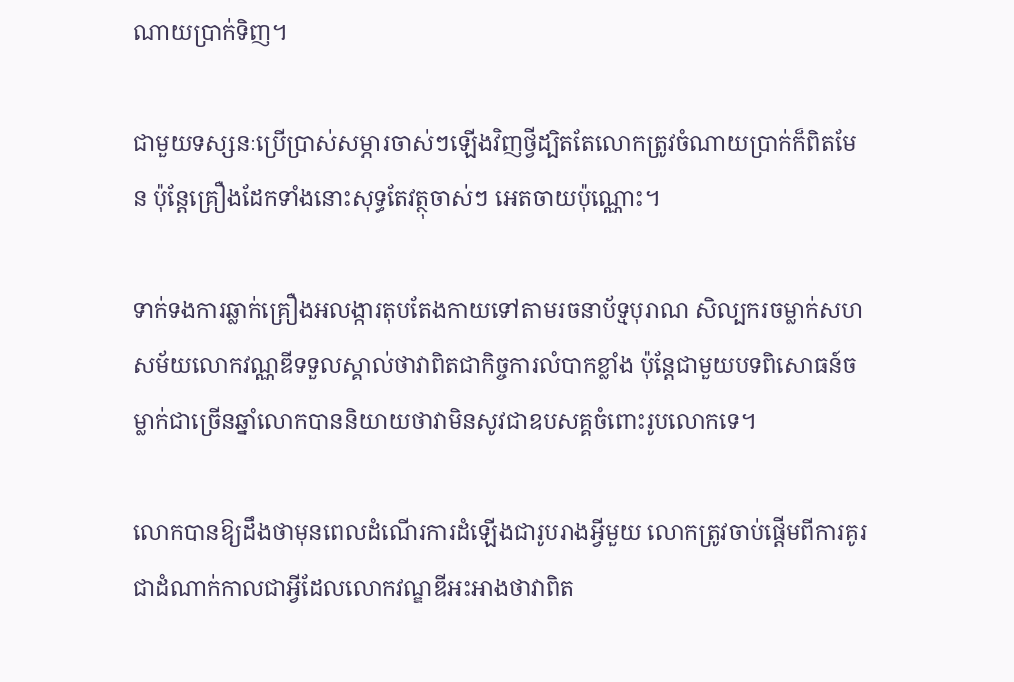ណាយប្រាក់ទិញ។

ជាមួយទស្សនៈប្រើប្រាស់សម្ភារចាស់ៗឡើងវិញថ្វីដ្បិតតែលោកត្រូវចំណាយប្រាក់ក៏ពិតមែន ប៉ុន្ដែគ្រឿងដែកទាំងនោះសុទ្ធតែវត្ថុចាស់ៗ អេតចាយប៉ុណ្ណោះ។

ទាក់ទងការឆ្លាក់គ្រឿងអលង្ការតុបតែងកាយទៅតាមរចនាប័ទ្មបុរាណ សិល្បករចម្លាក់សហសម័យលោកវណ្ណឌីទទួលស្គាល់ថាវាពិតជាកិច្ចការលំបាកខ្លាំង ប៉ុន្ដែជាមួយបទពិសោធន៍ចម្លាក់ជាច្រើនឆ្នាំលោកបាននិយាយថាវាមិនសូវជាឧបសគ្គចំពោះរូបលោកទេ។

លោកបានឱ្យដឹងថាមុនពេលដំណើរការដំឡើងជារូបរាងអ្វីមួយ លោកត្រូវចាប់ផ្ដើមពីការគូរជាដំណាក់កាលជាអ្វីដែលលោកវណ្ឌឌីអះអាងថាវាពិត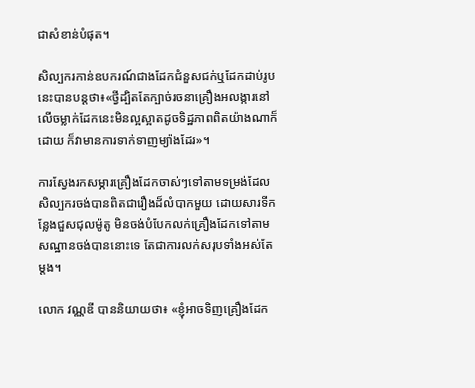ជាសំខាន់បំផុត។

សិល្បករកាន់ឧបករណ៍ជាងដែកជំនួសជក់ឬដែកដាប់រូបនេះបានបន្ដថា៖«ថ្វីដ្បិតតែក្បាច់រចនាគ្រឿងអលង្ការនៅលើចម្លាក់ដែកនេះមិនល្អស្អាតដូចទិដ្ឋភាពពិតយ៉ាងណាក៏ដោយ ក៏វាមានការទាក់ទាញម្យ៉ាងដែរ»។

ការស្វែងរកសម្ភារគ្រឿងដែកចាស់ៗទៅតាមទម្រង់ដែលសិល្បករចង់បានពិតជារឿងដ៏លំបាកមួយ ដោយសារទីកន្លែងជួសជុលម៉ូតូ មិនចង់បំបែកលក់គ្រឿងដែកទៅតាមសណ្ឋានចង់បាននោះទេ តែជាការលក់សរុបទាំងអស់តែម្ដង។

លោក វណ្ណឌី បាននិយាយថា៖ «ខ្ញុំអាចទិញគ្រឿងដែក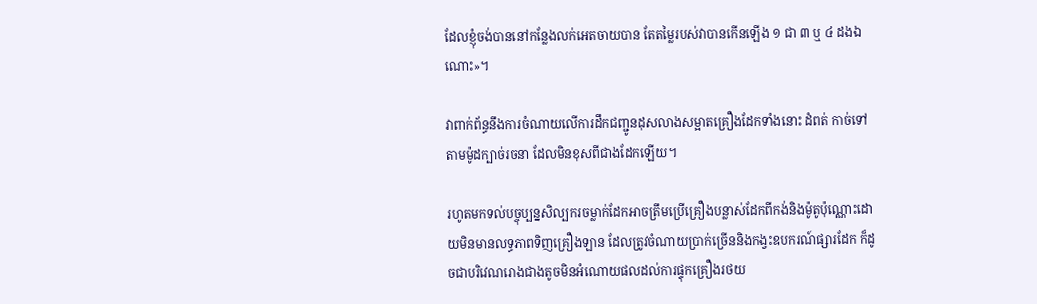ដែលខ្ញុំចង់បាននៅកន្លែងលក់អេតចាយបាន តែតម្លៃរបស់វាបានកើនឡើង ១ ជា ៣ ឬ ៤ ដងឯណោះ»។

វាពាក់ព័ន្ធនឹងការចំណាយលើការដឹកជញ្ជូនដុសលាងសម្អាតគ្រឿងដែកទាំងនោះ ដំពត់ កាច់ទៅតាមម៉ូដក្បាច់រចនា ដែលមិនខុសពីជាងដែកឡើយ។

រហូតមកទល់បច្ចុប្បន្នសិល្បករចម្លាក់ដែកអាចត្រឹមប្រើគ្រឿងបន្លាស់ដែកពីកង់និងម៉ូតូប៉ុណ្ណោះដោយមិនមានលទ្ធភាពទិញគ្រឿងឡាន ដែលត្រូវចំណាយប្រាក់ច្រើននិងកង្វះឧបករណ៍ផ្សារដែក ក៏ដូចជាបរិវេណរោងជាងតូចមិនអំណោយផលដល់ការផ្ទុកគ្រឿងរថយ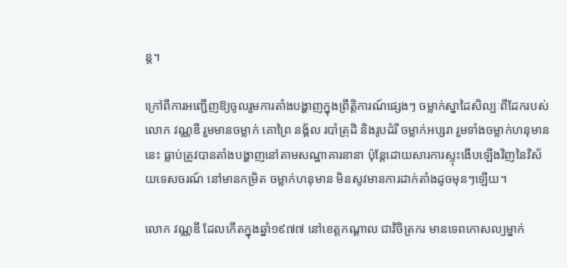ន្ដ។

ក្រៅពីការអញ្ជើញឱ្យចូលរួមការតាំងបង្ហាញក្នុងព្រឹត្ដិការណ៍ផ្សេងៗ ចម្លាក់ស្នាដៃសិល្បៈពីដែករបស់លោក វណ្ណឌី រួមមានចម្លាក់ គោព្រៃ នង្គ័ល របាំត្រុដិ និងរូបដំរី ចម្លាក់អប្សរា រួមទាំងចម្លាក់ហនុមាននេះ ធ្លាប់ត្រូវបានតាំងបង្ហាញនៅតាមសណ្ឋាគារនានា ប៉ុន្ដែដោយសារការស្ទុះងើបឡើងវិញនៃវិស័យទេសចរណ៍ នៅមានកម្រិត ចម្លាក់ហនុមាន មិនសូវមានការដាក់តាំងដូចមុនៗឡើយ។

លោក វណ្ណឌី ដែលកើតក្នុងឆ្នាំ១៩៧៧ នៅខេត្តកណ្តាល ជាវិចិត្រករ មានទេពកោសល្យម្នាក់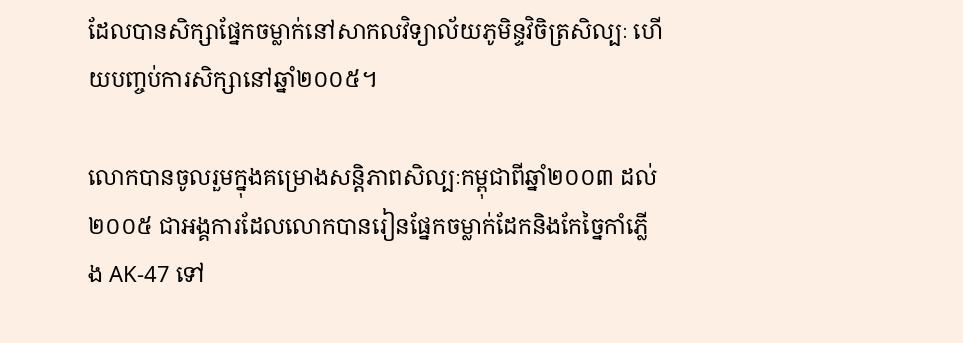ដែលបានសិក្សាផ្នែកចម្លាក់នៅសាកលវិទ្យាល័យភូមិន្ទវិចិត្រសិល្បៈ ហើយបញ្ចប់ការសិក្សានៅឆ្នាំ២០០៥។

លោកបានចូលរួមក្នុងគម្រោងសន្តិភាពសិល្បៈកម្ពុជាពីឆ្នាំ២០០៣ ដល់២០០៥ ជាអង្គការដែលលោកបានរៀនផ្នែកចម្លាក់ដែកនិងកែច្នៃកាំភ្លើង AK-47 ទៅ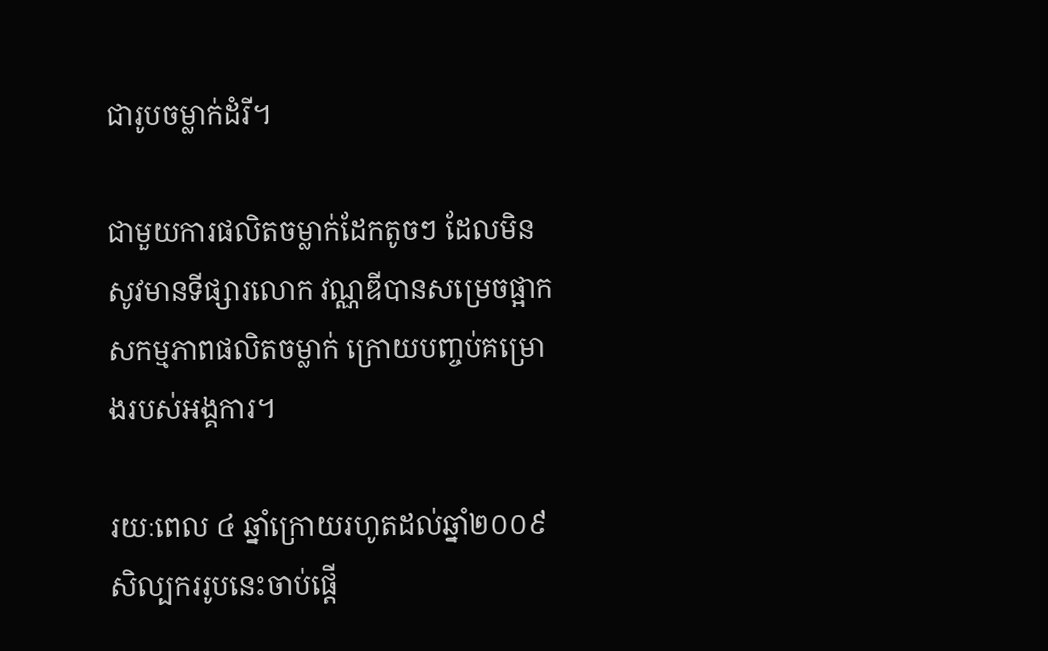ជារូបចម្លាក់ដំរី។

ជាមួយការផលិតចម្លាក់ដែកតូចៗ ដែលមិនសូវមានទីផ្សារលោក វណ្ណឌីបានសម្រេចផ្អាកសកម្មភាពផលិតចម្លាក់ ក្រោយបញ្ចប់គម្រោងរបស់អង្គការ។

រយៈពេល ៤ ឆ្នាំក្រោយរហូតដល់ឆ្នាំ២០០៩ សិល្បកររូបនេះចាប់ផ្ដើ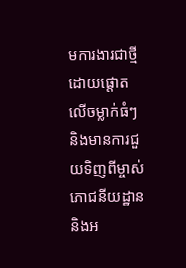មការងារជាថ្មី ដោយផ្ដោតលើចម្លាក់ធំៗ និងមានការជួយទិញពីម្ចាស់ភោជនីយដ្ឋាននិងអ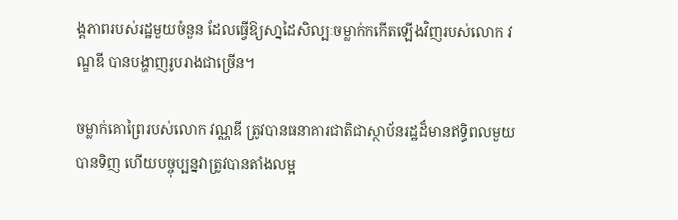ង្គភាពរបស់រដ្ឋមួយចំនួន ដែលធ្វើឱ្យសា្នដៃសិល្បៈចម្លាក់កកើតឡើងវិញរបស់លោក វណ្ឌឌី បានបង្ហាញរូបរាងជាច្រើន។

ចម្លាក់គោព្រៃរបស់លោក វណ្ណឌី ត្រូវបានធនាគារជាតិជាស្ថាប័នរដ្ឋដ៏មានឥទ្ធិពលមួយ បានទិញ ហើយបច្ចុប្បន្នវាត្រូវបានតាំងលម្អ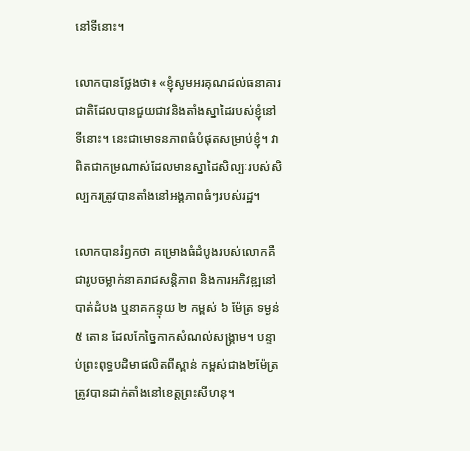នៅទីនោះ។

លោកបានថ្លែងថា៖ «ខ្ញុំសូមអរគុណដល់ធនាគារជាតិដែលបានជួយជាវនិងតាំងស្នាដៃរបស់ខ្ញុំនៅទីនោះ។ នេះជាមោទនភាពធំបំផុតសម្រាប់ខ្ញុំ។ វាពិតជាកម្រណាស់ដែលមានស្នាដៃសិល្បៈរបស់សិល្បករត្រូវបានតាំងនៅអង្គភាពធំៗរបស់រដ្ឋ។

លោកបានរំឭកថា គម្រោងធំដំបូងរបស់លោកគឺជារូបចម្លាក់នាគរាជសន្ដិភាព និងការអភិវឌ្ឍនៅបាត់ដំបង ឬនាគកន្ទុយ ២ កម្ពស់ ៦ ម៉ែត្រ ទម្ងន់ ៥ តោន ដែលកែច្នៃកាកសំណល់សង្គ្រាម។ បន្ទាប់ព្រះពុទ្ធបដិមាផលិតពីស្ពាន់ កម្ពស់ជាង២ម៉ែត្រត្រូវបានដាក់តាំងនៅខេត្ដព្រះសីហនុ។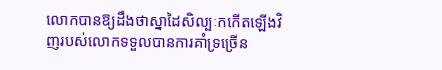លោកបានឱ្យដឹងថាស្នាដៃសិល្បៈកកើតឡើងវិញរបស់លោកទទួលបានការគាំទ្រច្រើន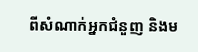ពីសំណាក់អ្នកជំនួញ និងម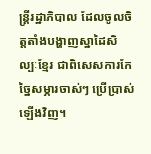ន្ដ្រីរដ្ឋាភិបាល ដែលចូលចិត្ដតាំងបង្ហាញស្នាដៃសិល្បៈខ្មែរ ជាពិសេសការកែច្នៃសម្ភារចាស់ៗ ប្រើប្រាស់ឡើងវិញ។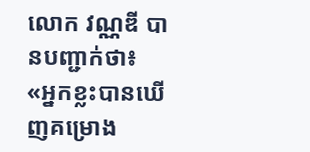លោក វណ្ណឌី បានបញ្ជាក់ថា៖ «អ្នកខ្លះបានឃើញគម្រោង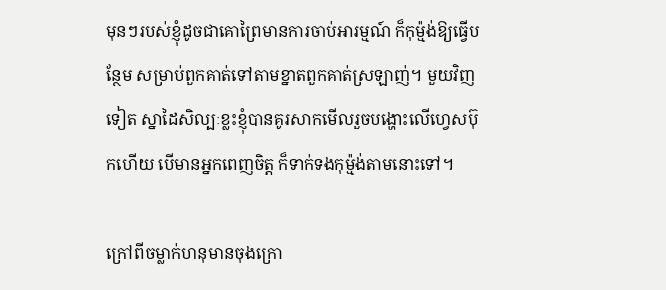មុនៗរបស់ខ្ញុំដូចជាគោព្រៃមានការចាប់អារម្មណ៍ ក៏កុម្ម៉ង់ឱ្យធ្វើបន្ថែម សម្រាប់ពួកគាត់ទៅតាមខ្នាតពួកគាត់ស្រឡាញ់។ មួយវិញទៀត ស្នាដៃសិល្បៈខ្លះខ្ញុំបានគូរសាកមើលរួចបង្ហោះលើហ្វេសប៊ុកហើយ បើមានអ្នកពេញចិត្ដ ក៏ទាក់ទងកុម្ម៉ង់តាមនោះទៅ។

ក្រៅពីចម្លាក់ហនុមានចុងក្រោ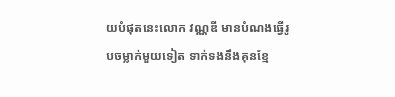យបំផុតនេះលោក វណ្ណឌី មានបំណងធ្វើរូបចម្លាក់មួយទៀត ទាក់ទងនឹងគុនខ្មែ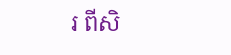រ ពីសិ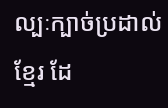ល្បៈក្បាច់ប្រដាល់ខ្មែរ ដែ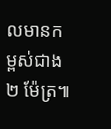លមានកម្ពស់ជាង ២ ម៉ែត្រ៕